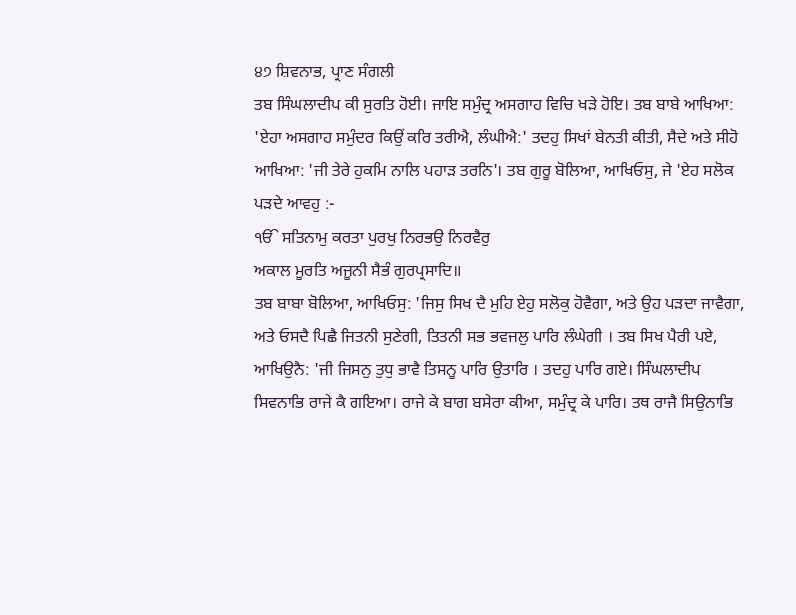੪੭ ਸ਼ਿਵਨਾਭ, ਪ੍ਰਾਣ ਸੰਗਲੀ
ਤਬ ਸਿੰਘਲਾਦੀਪ ਕੀ ਸੁਰਤਿ ਹੋਈ। ਜਾਇ ਸਮੁੰਦ੍ਰ ਅਸਗਾਹ ਵਿਚਿ ਖੜੇ ਹੋਇ। ਤਬ ਬਾਬੇ ਆਖਿਆ: 'ਏਹਾ ਅਸਗਾਹ ਸਮੁੰਦਰ ਕਿਉਂ ਕਰਿ ਤਰੀਐ, ਲੰਘੀਐ:' ਤਦਹੁ ਸਿਖਾਂ ਬੇਨਤੀ ਕੀਤੀ, ਸੈਦੇ ਅਤੇ ਸੀਹੋ ਆਖਿਆ: 'ਜੀ ਤੇਰੇ ਹੁਕਮਿ ਨਾਲਿ ਪਹਾੜ ਤਰਨਿ'। ਤਬ ਗੁਰੂ ਬੋਲਿਆ, ਆਖਿਓਸੁ, ਜੇ 'ਏਹ ਸਲੋਕ ਪੜਦੇ ਆਵਹੁ :-
ੴ ਸਤਿਨਾਮੁ ਕਰਤਾ ਪੁਰਖੁ ਨਿਰਭਉ ਨਿਰਵੈਰੁ
ਅਕਾਲ ਮੂਰਤਿ ਅਜੂਨੀ ਸੈਭੰ ਗੁਰਪ੍ਰਸਾਦਿ॥
ਤਬ ਬਾਬਾ ਬੋਲਿਆ, ਆਖਿਓਸੁ: 'ਜਿਸੁ ਸਿਖ ਦੈ ਮੁਹਿ ਏਹੁ ਸਲੋਕੁ ਹੋਵੈਗਾ, ਅਤੇ ਉਹ ਪੜਦਾ ਜਾਵੈਗਾ, ਅਤੇ ਓਸਦੈ ਪਿਛੈ ਜਿਤਨੀ ਸੁਣੇਗੀ, ਤਿਤਨੀ ਸਭ ਭਵਜਲੁ ਪਾਰਿ ਲੰਘੇਗੀ । ਤਬ ਸਿਖ ਪੈਰੀ ਪਏ, ਆਖਿਉਨੈ: 'ਜੀ ਜਿਸਨੁ ਤੁਧੁ ਭਾਵੈ ਤਿਸਨੂ ਪਾਰਿ ਉਤਾਰਿ । ਤਦਹੁ ਪਾਰਿ ਗਏ। ਸਿੰਘਲਾਦੀਪ ਸਿਵਨਾਭਿ ਰਾਜੇ ਕੈ ਗਇਆ। ਰਾਜੇ ਕੇ ਬਾਗ ਬਸੇਰਾ ਕੀਆ, ਸਮੁੰਦ੍ਰ ਕੇ ਪਾਰਿ। ਤਥ ਰਾਜੈ ਸਿਉਨਾਭਿ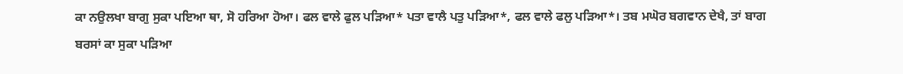ਕਾ ਨਉਲਖਾ ਬਾਗੁ ਸੁਕਾ ਪਇਆ ਥਾ, ਸੋ ਹਰਿਆ ਹੋਆ। ਫਲ ਵਾਲੇ ਫੁਲ ਪੜਿਆ* ਪਤਾ ਵਾਲੈ ਪਤੁ ਪੜਿਆ*, ਫਲ ਵਾਲੇ ਫਲੁ ਪੜਿਆ*। ਤਬ ਮਘੋਰ ਬਗਵਾਨ ਦੇਖੈ, ਤਾਂ ਬਾਗ ਬਰਸਾਂ ਕਾ ਸੁਕਾ ਪੜਿਆ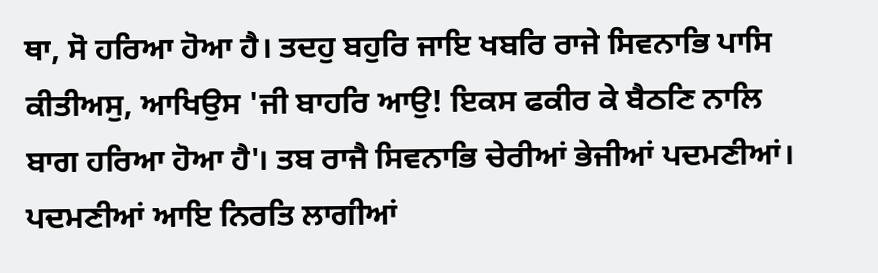ਥਾ, ਸੋ ਹਰਿਆ ਹੋਆ ਹੈ। ਤਦਹੁ ਬਹੁਰਿ ਜਾਇ ਖਬਰਿ ਰਾਜੇ ਸਿਵਨਾਭਿ ਪਾਸਿ ਕੀਤੀਅਸੁ, ਆਖਿਉਸ 'ਜੀ ਬਾਹਰਿ ਆਉ! ਇਕਸ ਫਕੀਰ ਕੇ ਬੈਠਣਿ ਨਾਲਿ ਬਾਗ ਹਰਿਆ ਹੋਆ ਹੈ'। ਤਬ ਰਾਜੈ ਸਿਵਨਾਭਿ ਚੇਰੀਆਂ ਭੇਜੀਆਂ ਪਦਮਣੀਆਂ। ਪਦਮਣੀਆਂ ਆਇ ਨਿਰਤਿ ਲਾਗੀਆਂ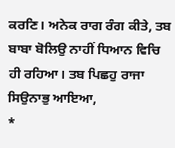ਕਰਣਿ। ਅਨੇਕ ਰਾਗ ਰੰਗ ਕੀਤੇ, ਤਬ ਬਾਬਾ ਬੋਲਿਉ ਨਾਹੀਂ ਧਿਆਨ ਵਿਚਿ ਹੀ ਰਹਿਆ। ਤਬ ਪਿਛਹੁ ਰਾਜਾ ਸਿਉਨਾਭੁ ਆਇਆ,
*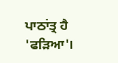ਪਾਠਾਂਤ੍ਰ ਹੈ 'ਫੜਿਆ'।